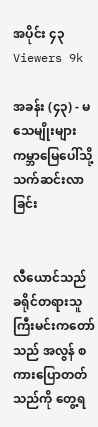အပိုင်း ၄၃
Viewers 9k

အခန်း (၄၃) - မသေမျိုးများ ကမ္ဘာမြေပေါ်သို့ သက်ဆင်းလာခြင်း


လီယောင်သည် ခရိုင်တရားသူကြီးမင်းကတော်သည် အလွန် စကားပြောတတ်သည်ကို တွေ့ရ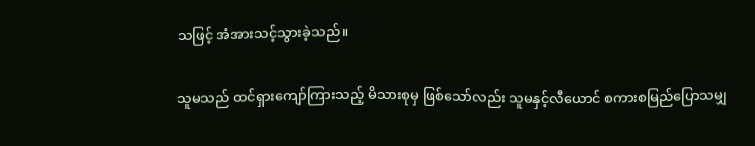သဖြင့် အံအားသင့်သွားခဲ့သည်။


သူမသည် ထင်ရှားကျော်ကြားသည့် မိသားစုမှ ဖြစ်သော်လည်း သူမနှင့်လီယောင် စကားစမြည်ပြောသမျှ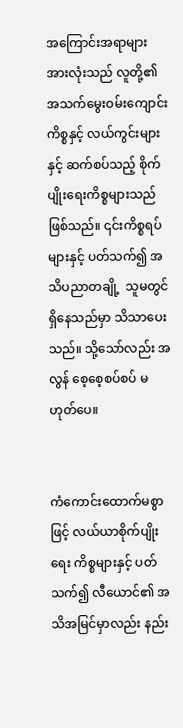အကြောင်းအရာများအားလုံးသည် လူတို့၏ အသက်မွေးဝမ်းကျောင်း ကိစ္စနှင့် လယ်ကွင်းများနှင့် ဆက်စပ်သည့် စိုက်ပျိုးရေးကိစ္စများသည် ဖြစ်သည်။ ၎င်းကိစ္စရပ်များနှင့် ပတ်သက်၍ အသိပညာတချို့  သူမတွင် ရှိနေသည်မှာ သိသာပေးသည်။ သို့သော်လည်း အလွန် စေ့စေ့စပ်စပ် မဟုတ်ပေ။


ကံကောင်းထောက်မစွာဖြင့် လယ်ယာစိုက်ပျိုးရေး ကိစ္စများနှင့် ပတ်သက်၍ လီယောင်၏ အသိအမြင်မှာလည်း နည်း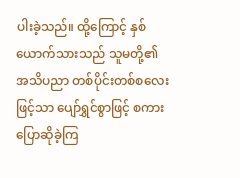ပါးခဲ့သည်။ ထို့ကြောင့် နှစ်ယောက်သားသည် သူမတို့၏ အသိပညာ တစ်ပိုင်းတစ်စလေးဖြင့်သာ ပျော်ရွှင်စွာဖြင့် စကားပြောဆိုခဲ့ကြ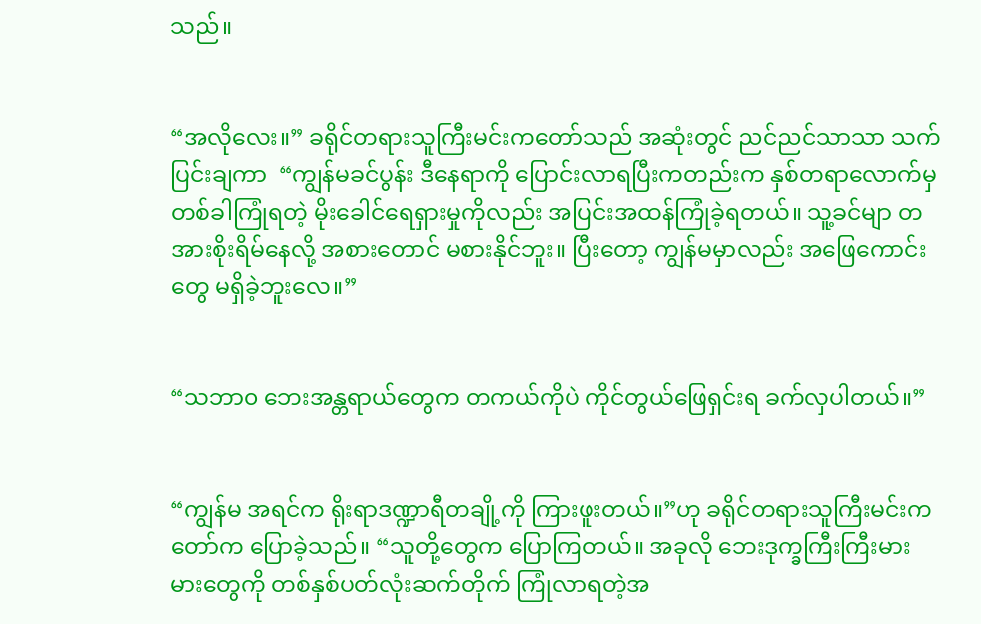သည်။


“အလိုလေး။” ခရိုင်တရားသူကြီးမင်းကတော်သည် အဆုံးတွင် ညင်ညင်သာသာ သက်ပြင်းချကာ  “ကျွန်မခင်ပွန်း ဒီနေရာကို ပြောင်းလာရပြီးကတည်းက နှစ်တရာလောက်မှ တစ်ခါကြုံရတဲ့ မိုးခေါင်ရေရှားမှုကိုလည်း အပြင်းအထန်ကြုံခဲ့ရတယ်။ သူ့ခင်မျာ တအားစိုးရိမ်နေလို့ အစားတောင် မစားနိုင်ဘူး။ ပြီးတော့ ကျွန်မမှာလည်း အဖြေကောင်းတွေ မရှိခဲ့ဘူးလေ။”


“သဘာ၀ ဘေးအန္တရာယ်တွေက တကယ်ကိုပဲ ကိုင်တွယ်ဖြေရှင်းရ ခက်လှပါတယ်။”


“ကျွန်မ အရင်က ရိုးရာဒဏ္ဍာရီတချို့ကို ကြားဖူးတယ်။”ဟု ခရိုင်တရားသူကြီးမင်းကတော်က ပြောခဲ့သည်။ “သူတို့တွေက ပြောကြတယ်။ အခုလို ဘေးဒုက္ခကြီးကြီးမားမားတွေကို တစ်နှစ်ပတ်လုံးဆက်တိုက် ကြုံလာရတဲ့အ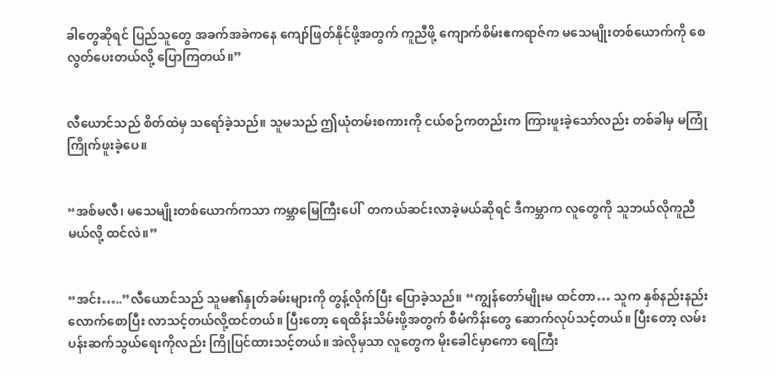ခါတွေဆိုရင် ပြည်သူတွေ အခက်အခဲကနေ ကျော်ဖြတ်နိုင်ဖို့အတွက် ကူညီဖို့ ကျောက်စိမ်းဧကရာဇ်က မသေမျိုးတစ်ယောက်ကို စေလွတ်ပေးတယ်လို့ ပြောကြတယ်။”


လီယောင်သည် စိတ်ထဲမှ သရော်ခဲ့သည်။ သူမသည် ဤယုံတမ်းစကားကို ငယ်စဉ်ကတည်းက ကြားဖူးခဲ့သော်လည်း တစ်ခါမှ မကြုံကြိုက်ဖူးခဲ့ပေ။


“အစ်မလီ၊ မသေမျိုးတစ်ယောက်ကသာ ကမ္ဘာမြေကြီးပေါ်  တကယ်ဆင်းလာခဲ့မယ်ဆိုရင် ဒီကမ္ဘာက လူတွေကို သူဘယ်လိုကူညီမယ်လို့ ထင်လဲ။”


“အင်း…..”လီယောင်သည် သူမ၏နှုတ်ခမ်းများကို တွန့်လိုက်ပြီး ပြောခဲ့သည်။ “ကျွန်တော်မျိုးမ ထင်တာ… သူက နှစ်နည်းနည်းလောက်စောပြီး လာသင့်တယ်လို့ထင်တယ်။ ပြီးတော့ ရေထိန်းသိမ်းဖို့အတွက် စီမံကိန်းတွေ ဆောက်လုပ်သင့်တယ်။ ပြီးတော့ လမ်းပန်းဆက်သွယ်ရေးကိုလည်း ကြိုပြင်ထားသင့်တယ်။ အဲလိုမှသာ လူတွေက မိုးခေါင်မှာကော ရေကြီး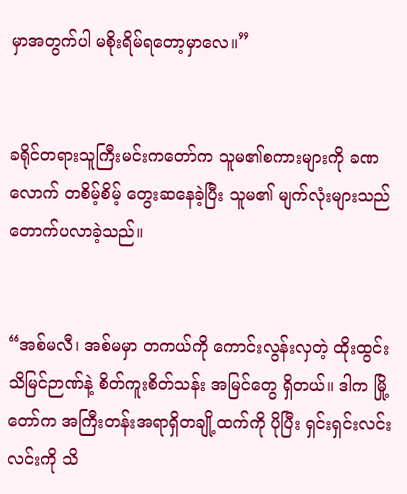မှာအတွက်ပါ မစိုးရိမ်ရတော့မှာလေ။”


ခရိုင်တရားသူကြီးမင်းကတော်က သူမ၏စကားများကို ခဏလောက် တစိမ့်စိမ့် တွေးဆနေခဲ့ပြီး သူမ၏ မျက်လုံးများသည် တောက်ပလာခဲ့သည်။


“အစ်မလီ၊ အစ်မမှာ တကယ်ကို ကောင်းလွန်းလှတဲ့ ထိုးထွင်းသိမြင်ဉာဏ်နဲ့ စိတ်ကူးစိတ်သန်း အမြင်တွေ ရှိတယ်။ ဒါက မြို့တော်က အကြီးတန်းအရာရှိတချို့ထက်ကို ပိုပြီး ရှင်းရှင်းလင်းလင်းကို သိ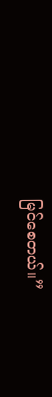မြင်စေတယ်။”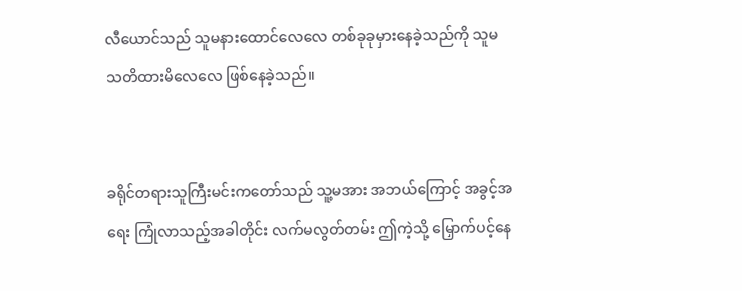လီယောင်သည် သူမနားထောင်လေလေ တစ်ခုခုမှားနေခဲ့သည်ကို သူမ သတိထားမိလေလေ ဖြစ်နေခဲ့သည်။


ခရိုင်တရားသူကြီးမင်းကတော်သည် သူ့မအား အဘယ်ကြောင့် အခွင့်အရေး ကြုံလာသည့်အခါတိုင်း လက်မလွတ်တမ်း ဤကဲ့သို့ မြှောက်ပင့်နေ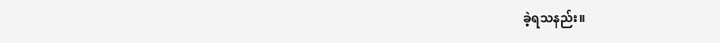ခဲ့ရသနည်း။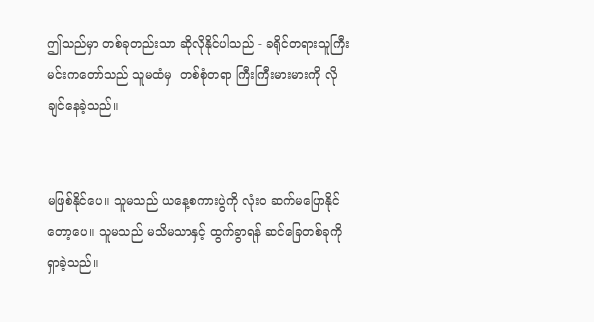ဤသည်မှာ တစ်ခုတည်းသာ ဆိုလိုနိုင်ပါသည် - ခရိုင်တရားသူကြီးမင်းကတော်သည် သူမထံမှ  တစ်စုံတရာ ကြီးကြီးမားမားကို လိုချင်နေခဲ့သည်။


မဖြစ်နိုင်ပေ။ သူမသည် ယနေ့စကားပွဲကို လုံး၀ ဆက်မပြောနိုင်တော့ပေ။ သူမသည် မသိမသာနှင့် ထွက်ခွာရန် ဆင်ခြေတစ်ခုကို ရှာခဲ့သည်။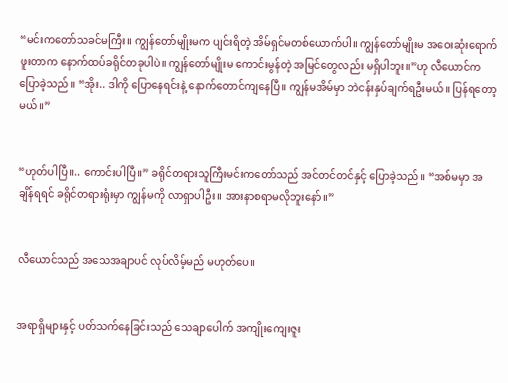“မင်းကတော်သခင်မကြီး။ ကျွန်တော်မျိုးမက ပျင်းရိတဲ့ အိမ်ရှင်မတစ်ယောက်ပါ။ ကျွန်တော်မျိုးမ အဝေးဆုံးရောက်ဖူးတာက နောက်ထပ်ခရိုင်တခုပါပဲ။ ကျွန်တော်မျိုးမ ကောင်းမွန်တဲ့ အမြင်တွေလည်း မရှိပါဘူး။”ဟု လီယောင်က ပြောခဲ့သည်။ “အိုး.. ဒါကို ပြောနေရင်းနဲ့ နောက်တောင်ကျနေပြီ။ ကျွန်မအိမ်မှာ ဘဲငန်းနှပ်ချက်ရဦးမယ်။ ပြန်ရတော့မယ်။”


“ဟုတ်ပါပြီ။.. ကောင်းပါပြီ။” ခရိုင်တရားသူကြီးမင်းကတော်သည် အင်တင်တင်နှင့် ပြောခဲ့သည်။ “အစ်မမှာ အချိန်ရရင် ခရိုင်တရားရုံးမှာ ကျွန်မကို လာရှာပါဦး။ အားနာစရာမလိုဘူးနော်။”


လီယောင်သည် အသေအချာပင် လုပ်လိမ့်မည် မဟုတ်ပေ။


အရာရှိများနှင့် ပတ်သက်နေခြင်းသည် သေချာပေါက် အကျိုးကျေးဇူး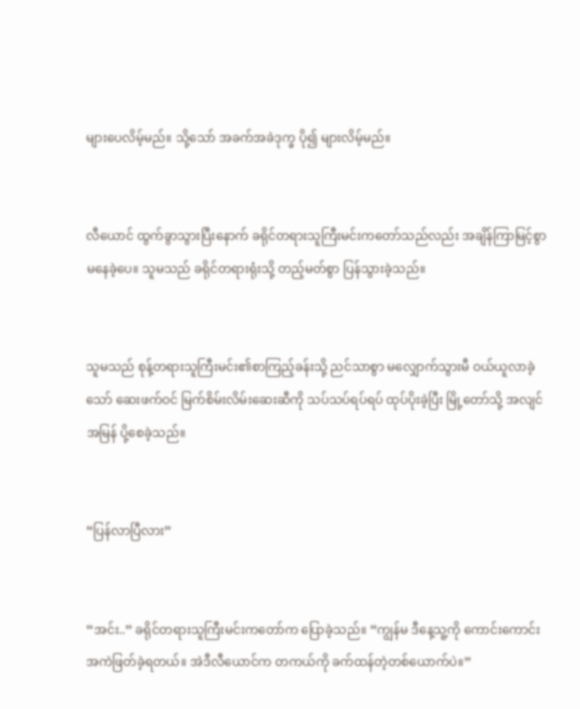များပေလိမ့်မည်။ သို့သော် အခက်အခဲဒုက္ခ ပို၍ များလိမ့်မည်။


လီယောင် ထွက်ခွာသွားပြီးနောက် ခရိုင်တရားသူကြီးမင်းကတော်သည်လည်း အချိန်ကြာမြင့်စွာ မနေခဲ့ပေ။ သူမသည် ခရိုင်တရားရုံးသို့ တည့်မတ်စွာ ပြန်သွားခဲ့သည်။


သူမသည် စုန့်တရားသူကြီးမင်း၏စာကြည့်ခန်းသို့ ညင်သာစွာ မလျှောက်သွားမီ ဝယ်ယူလာခဲ့သော် ဆေးဖက်ဝင် မြက်စိမ်းလိမ်းဆေးဆီကို သပ်သပ်ရပ်ရပ် ထုပ်ပိုးခဲ့ပြီး မြို့တော်သို့ အလျင်အမြန် ပို့စေခဲ့သည်။


“ပြန်လာပြီလား”


“အင်း..” ခရိုင်တရားသူကြီးမင်းကတော်က ပြောခဲ့သည်။ “ကျွန်မ ဒီနေ့သူ့ကို ကောင်းကောင်း အကဲဖြတ်ခဲ့ရတယ်။ အဲဒီလီယောင်က တကယ်ကို ခက်ထန်တဲ့တစ်ယောက်ပဲ။”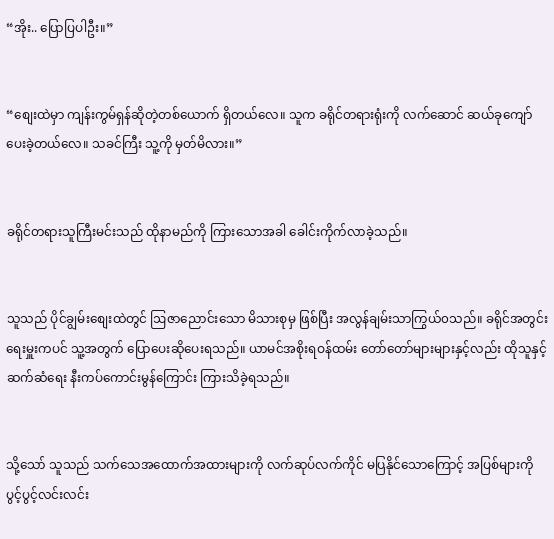“အိုး.. ပြောပြပါဦး။”


“စျေးထဲမှာ ကျန်းကွမ်ရှန်ဆိုတဲ့တစ်ယောက် ရှိတယ်လေ။ သူက ခရိုင်တရားရုံးကို လက်ဆောင် ဆယ်ခုကျော် ပေးခဲ့တယ်လေ။ သခင်ကြီး သူ့ကို မှတ်မိလား။”


ခရိုင်တရားသူကြီးမင်းသည် ထိုနာမည်ကို ကြားသောအခါ ခေါင်းကိုက်လာခဲ့သည်။


သူသည် ပိုင်ချွမ်းစျေးထဲတွင် ဩဇာညောင်းသော မိသားစုမှ ဖြစ်ပြီး အလွန်ချမ်းသာကြွယ်၀သည်။ ခရိုင်အတွင်းရေးမှူးကပင် သူ့အတွက် ပြောပေးဆိုပေးရသည်။ ယာမင်အစိုးရဝန်ထမ်း တော်တော်များများနှင့်လည်း ထိုသူနှင့် ဆက်ဆံရေး နီးကပ်ကောင်းမွန်ကြောင်း ကြားသိခဲ့ရသည်။


သို့သော် သူသည် သက်သေအထောက်အထားများကို လက်ဆုပ်လက်ကိုင် မပြနိုင်သောကြောင့် အပြစ်များကို ပွင့်ပွင့်လင်းလင်း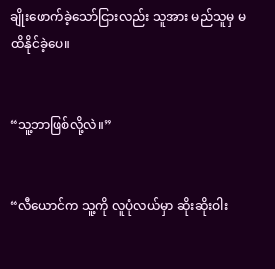ချိုးဖောက်ခဲ့သော်ငြားလည်း သူအား မည်သူမှ မထိနိုင်ခဲ့ပေ။


“သူ့ဘာဖြစ်လို့လဲ။”


“လီယောင်က သူ့ကို လူပုံလယ်မှာ ဆိုးဆိုးဝါး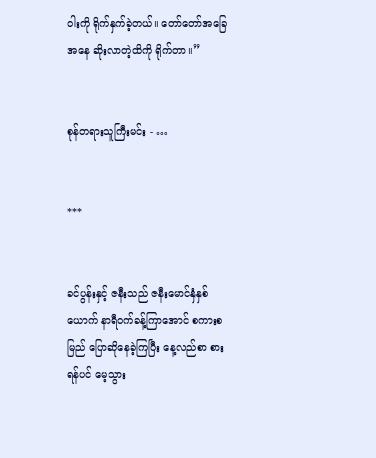ဝါးကို ရိုက်နှက်ခဲ့တယ်။ တော်တော်အခြေအနေ ဆိုးလာတဲ့ထိကို ရိုက်တာ။”


စုန်တရားသူကြီးမင်း - …


***


ခင်ပွန်းနှင့် ဇနီးသည် ဇနီးမောင်နှံနှစ်ယောက် နာရီဝက်ခန့်ကြာအောင် စကားစမြည် ပြောဆိုနေခဲ့ကြပြီး နေ့လည်စာ စားရန်ပင် မေ့သွား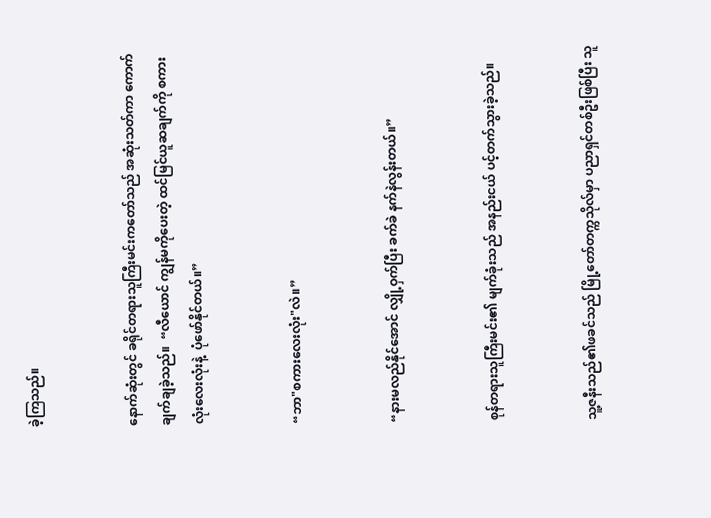ခဲ့ကြသည်။


နောက်ဆုံးတွင် ခရိုင်တရားသူကြီးမင်းကတော်သည် အဆုံးသတ်ကာ ကောက်ချက်ချခဲ့သည်။  “လီယောင် ကျွန်မကိုပေးတဲ့ ထင်မြင်ယူဆချက်ကို စကားလုံးလေးလုံးနဲ့  ပုံဖော်နိုင်တယ်။”


“ဘာ"စကားလေးလုံး"လဲ။”


“နားမလည်နိုင်အောင် လျှို့ဝှက်ပြီး ခက်ခဲ နက်နဲလွန်းတယ်။”


စုန်တရားသူကြီးမင်း၏ မျက်ခုံးသည် အနည်းငယ် ပင့်တက်သွားခဲ့သည်။


သူ့ဇနီးသည်၏ဖခင်သည် မြို့တော်တက္ကသိုလ်မှာ ပညာရှင်တစ်ဦးဖြစ်ပြီး သူ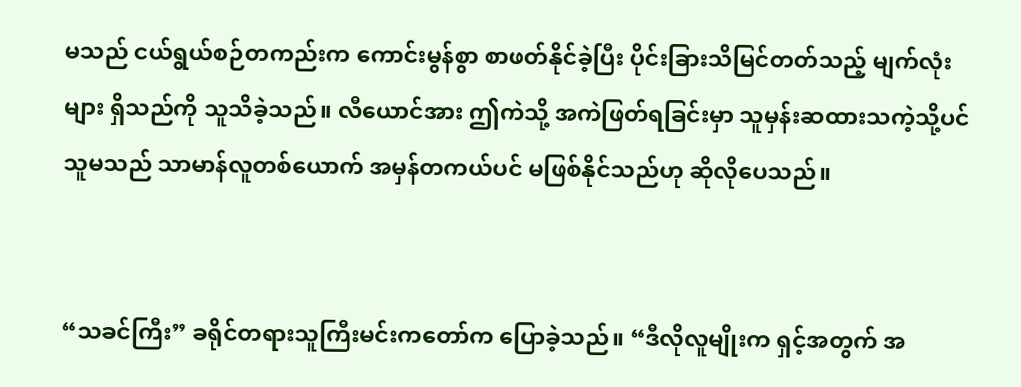မသည် ငယ်ရွယ်စဉ်တကည်းက ကောင်းမွန်စွာ စာဖတ်နိုင်ခဲ့ပြီး ပိုင်းခြားသိမြင်တတ်သည့် မျက်လုံးများ ရှိသည်ကို သူသိခဲ့သည်။ လီယောင်အား ဤကဲသို့ အကဲဖြတ်ရခြင်းမှာ သူမှန်းဆထားသကဲ့သို့ပင် သူမသည် သာမာန်လူတစ်ယောက် အမှန်တကယ်ပင် မဖြစ်နိုင်သည်ဟု ဆိုလိုပေသည်။


“သခင်ကြီး” ခရိုင်တရားသူကြီးမင်းကတော်က ပြောခဲ့သည်။ “ဒီလိုလူမျိုးက ရှင့်အတွက် အ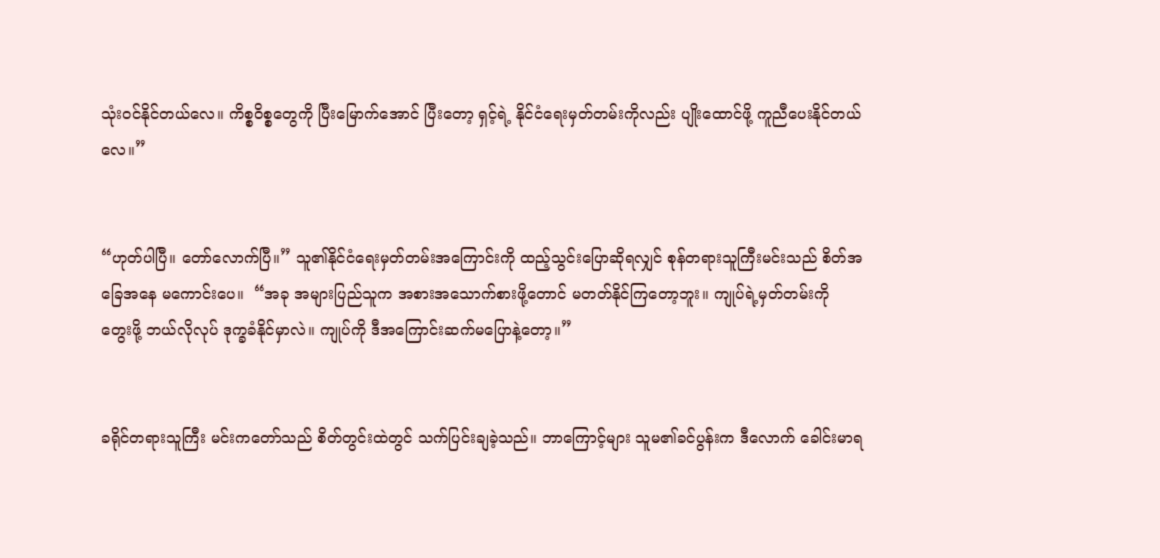သုံးဝင်နိုင်တယ်လေ။ ကိစ္စဝိစ္စတွေကို ပြီးမြောက်အောင် ပြီးတော့ ရှင့်ရဲ့ နိုင်ငံရေးမှတ်တမ်းကိုလည်း ပျိုးထောင်ဖို့ ကူညီပေးနိုင်တယ်လေ။”


“ဟုတ်ပါပြီ။ တော်လောက်ပြီ။” သူ၏နိုင်ငံရေးမှတ်တမ်းအကြောင်းကို ထည့်သွင်းပြောဆိုရလျှင် စုန်တရားသူကြီးမင်းသည် စိတ်အခြေအနေ မကောင်းပေ။  “အခု အများပြည်သူက အစားအသောက်စားဖို့တောင် မတတ်နိုင်ကြတော့ဘူး။ ကျုပ်ရဲ့မှတ်တမ်းကို တွေးဖို့ ဘယ်လိုလုပ် ဒုက္ခခံနိုင်မှာလဲ။ ကျုပ်ကို ဒီအကြောင်းဆက်မပြောနဲ့တော့။”


ခရိုင်တရားသူကြီး မင်းကတော်သည် စိတ်တွင်းထဲတွင် သက်ပြင်းချခဲ့သည်။ ဘာကြောင့်များ သူမ၏ခင်ပွန်းက ဒီလောက် ခေါင်းမာရ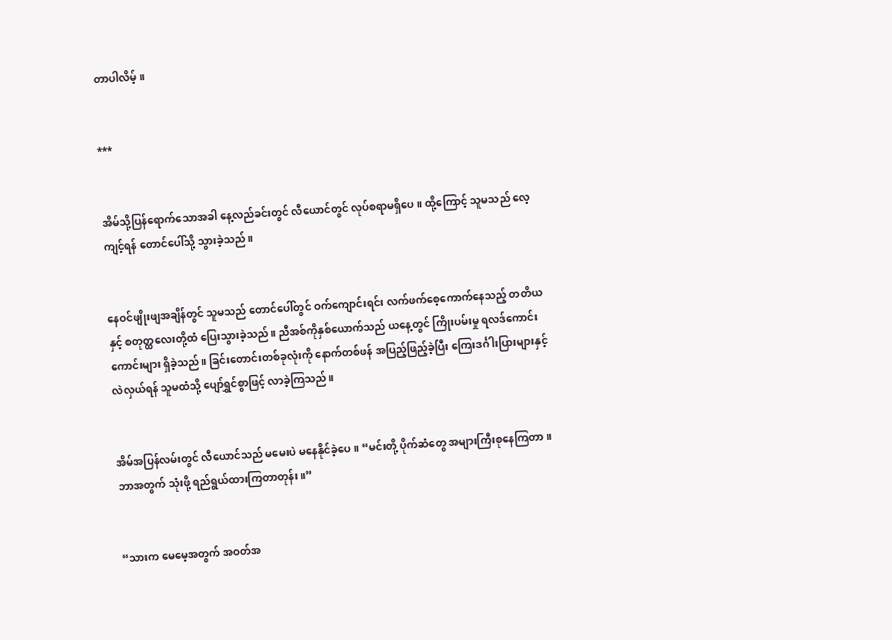တာပါလိမ့်။


***


အိမ်သို့ပြန်ရောက်သောအခါ နေ့လည်ခင်းတွင် လီယောင်တွင် လုပ်စရာမရှိပေ။ ထို့ကြောင့် သူမသည် လေ့ကျင့်ရန် တောင်ပေါ်သို့ သွားခဲ့သည်။


နေဝင်ဖျိုးဖျအချိန်တွင် သူမသည် တောင်ပေါ်တွင် ဝက်ကျောင်းရင်း လက်ဖက်စေ့ကောက်နေသည့် တတိယနှင့် စတုတ္ထလေးတို့ထံ ပြေးသွားခဲ့သည်။ ညီအစ်ကိုနှစ်ယောက်သည် ယနေ့တွင် ကြိုးပမ်းမှု ရလဒ်ကောင်းကောင်းများ ရှိခဲ့သည်။ ခြင်းတောင်းတစ်ခုလုံးကို နောက်တစ်ဖန် အပြည့်ဖြည့်ခဲ့ပြီး ကြေးဒင်္ဂါးပြားများနှင့် လဲလှယ်ရန် သူမထံသို့ ပျော်ရွှင်စွာဖြင့် လာခဲ့ကြသည်။


အိမ်အပြန်လမ်းတွင် လီယောင်သည် မမေးပဲ မနေနိုင်ခဲ့ပေ။ “မင်းတို့ ပိုက်ဆံတွေ အများကြီးစုနေကြတာ။ ဘာအတွက် သုံးဖို့ ရည်ရွယ်ထားကြတာတုန်း။”


“သားက မေမေ့အတွက် အဝတ်အ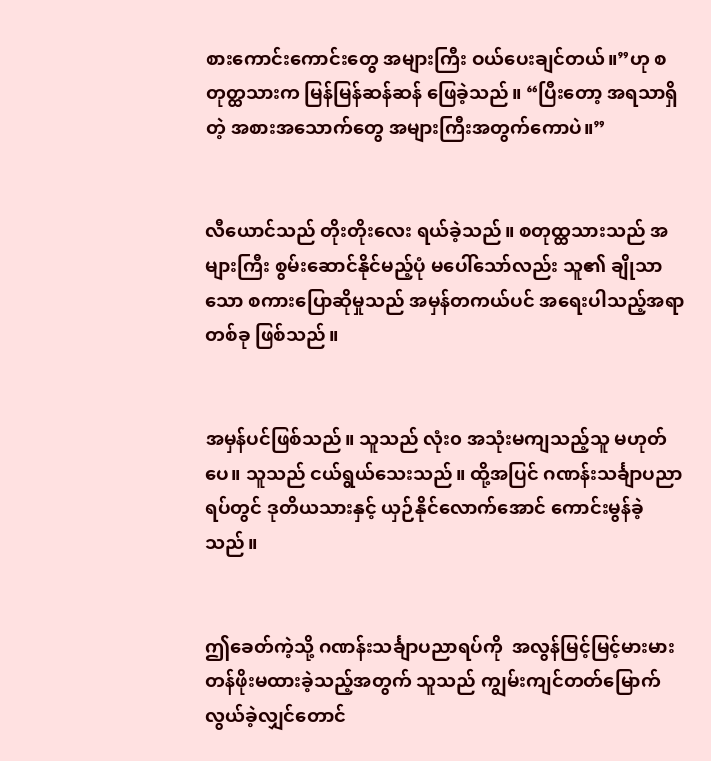စားကောင်းကောင်းတွေ အများကြီး ဝယ်ပေးချင်တယ်။”ဟု စတုတ္ထသားက မြန်မြန်ဆန်ဆန် ဖြေခဲ့သည်။ “ပြီးတော့ အရသာရှိတဲ့ အစားအသောက်တွေ အများကြီးအတွက်ကောပဲ။”


လီယောင်သည် တိုးတိုးလေး ရယ်ခဲ့သည်။ စတုထ္ထသားသည် အများကြီး စွမ်းဆောင်နိုင်မည့်ပုံ မပေါ်သော်လည်း သူ၏ ချိုသာသော စကားပြောဆိုမှုသည် အမှန်တကယ်ပင် အရေးပါသည့်အရာတစ်ခု ဖြစ်သည်။


အမှန်ပင်ဖြစ်သည်။ သူသည် လုံး၀ အသုံးမကျသည့်သူ မဟုတ်ပေ။ သူသည် ငယ်ရွယ်သေးသည်။ ထို့အပြင် ဂဏန်းသင်္ချာပညာရပ်တွင် ဒုတိယသားနှင့် ယှဉ်နိုင်လောက်အောင် ကောင်းမွန်ခဲ့သည်။


ဤခေတ်ကဲ့သို့ ဂဏန်းသင်္ချာပညာရပ်ကို  အလွန်မြင့်မြင့်မားမား တန်ဖိုးမထားခဲ့သည့်အတွက် သူသည် ကျွမ်းကျင်တတ်မြောက်လွယ်ခဲ့လျှင်တောင်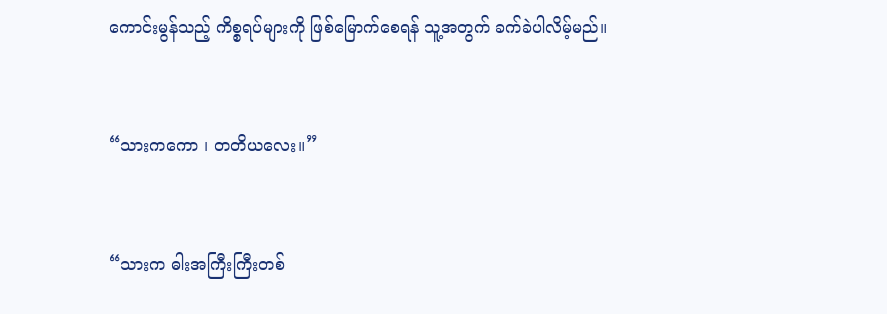ကောင်းမွန်သည့် ကိစ္စရပ်များကို ဖြစ်မြောက်စေရန် သူ့အတွက် ခက်ခဲပါလိမ့်မည်။


“သားကကော ၊ တတိယလေး။”


“သားက ဓါးအကြီးကြီးတစ်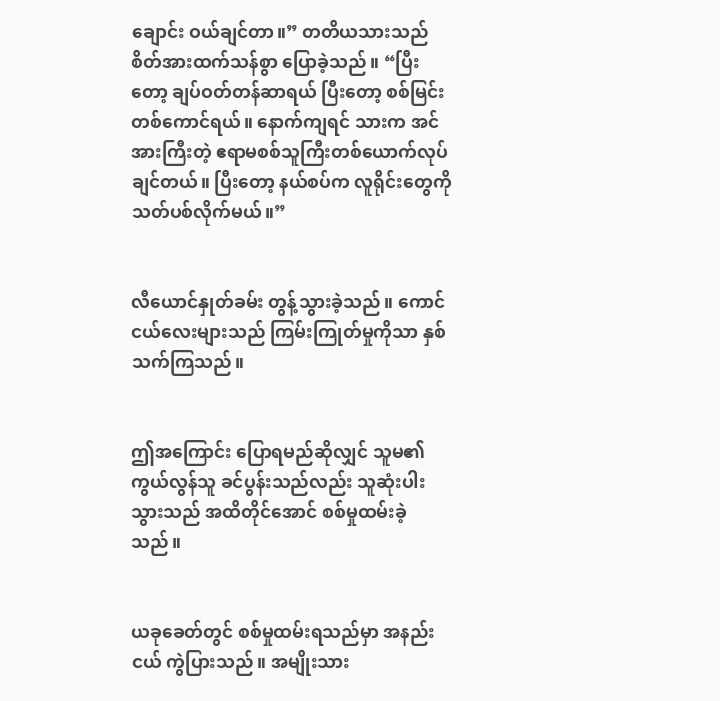ချောင်း ဝယ်ချင်တာ။” တတိယသားသည် စိတ်အားထက်သန်စွာ ပြောခဲ့သည်။ “ပြီးတော့ ချပ်ဝတ်တန်ဆာရယ် ပြီးတော့ စစ်မြင်းတစ်ကောင်ရယ်။ နောက်ကျရင် သားက အင်အားကြီးတဲ့ ဧရာမစစ်သူကြီးတစ်ယောက်လုပ်ချင်တယ်။ ပြီးတော့ နယ်စပ်က လူရိုင်းတွေကို သတ်ပစ်လိုက်မယ်။”


လီယောင်နှုတ်ခမ်း တွန့်သွားခဲ့သည်။ ကောင်ငယ်လေးများသည် ကြမ်းကြုတ်မှုကိုသာ နှစ်သက်ကြသည်။


ဤအကြောင်း ပြောရမည်ဆိုလျှင် သူမ၏ကွယ်လွန်သူ ခင်ပွန်းသည်လည်း သူဆုံးပါးသွားသည် အထိတိုင်အောင် စစ်မှုထမ်းခဲ့သည်။


ယခုခေတ်တွင် စစ်မှုထမ်းရသည်မှာ အနည်းငယ် ကွဲပြားသည်။ အမျိုးသား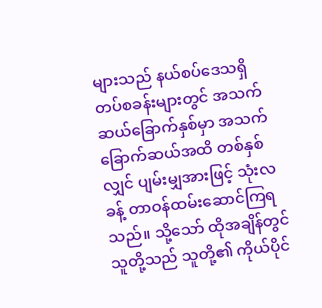များသည် နယ်စပ်ဒေသရှိ တပ်စခန်းများတွင် အသက်ဆယ်ခြောက်နှစ်မှာ အသက်ခြောက်ဆယ်အထိ တစ်နှစ်လျှင် ပျမ်းမျှအားဖြင့် သုံးလခန့် တာဝန်ထမ်းဆောင်ကြရသည်။ သို့သော် ထိုအချိန်တွင် သူတို့သည် သူတို့၏ ကိုယ်ပိုင်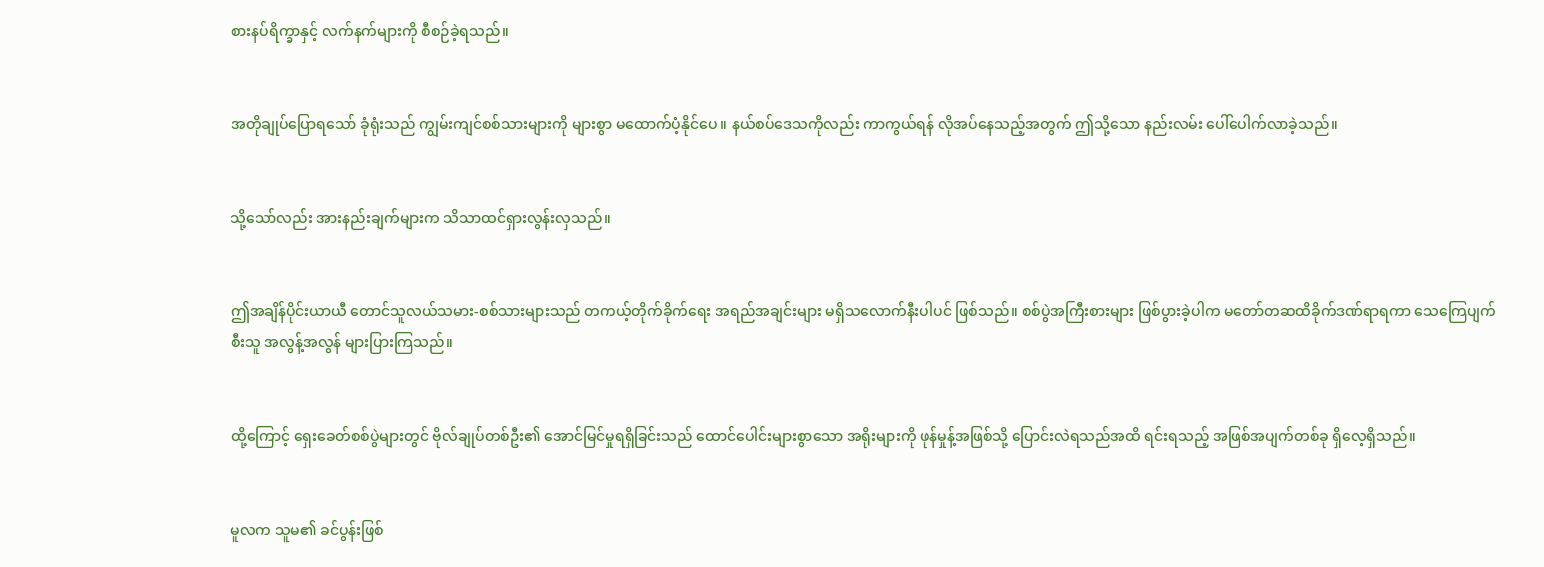စားနပ်ရိက္ခာနှင့် လက်နက်များကို စီစဉ်ခဲ့ရသည်။


အတိုချုပ်ပြောရသော် ခုံရုံးသည် ကျွမ်းကျင်စစ်သားများကို များစွာ မထောက်ပံ့နိုင်ပေ။ နယ်စပ်ဒေသကိုလည်း ကာကွယ်ရန် လိုအပ်နေသည့်အတွက် ဤသို့သော နည်းလမ်း ပေါ်ပေါက်လာခဲ့သည်။


သို့သော်လည်း အားနည်းချက်များက သိသာထင်ရှားလွန်းလှသည်။


ဤအချိန်ပိုင်းယာယီ တောင်သူလယ်သမား-စစ်သားများသည် တကယ့်တိုက်ခိုက်ရေး အရည်အချင်းများ မရှိသလောက်နီးပါပင် ဖြစ်သည်။ စစ်ပွဲအကြီးစားများ ဖြစ်ပွားခဲ့ပါက မတော်တဆထိခိုက်ဒဏ်ရာရကာ သေကြေပျက်စီးသူ အလွန့်အလွန် များပြားကြသည်။


ထို့ကြောင့် ရှေးခေတ်စစ်ပွဲများတွင် ဗိုလ်ချုပ်တစ်ဦး၏ အောင်မြင်မှုရရှိခြင်းသည် ထောင်ပေါင်းများစွာသော အရိုးများကို ဖုန်မှုန့်အဖြစ်သို့ ပြောင်းလဲရသည်အထိ ရင်းရသည့် အဖြစ်အပျက်တစ်ခု ရှိလေ့ရှိသည်။


မူလက သူမ၏ ခင်ပွန်းဖြစ်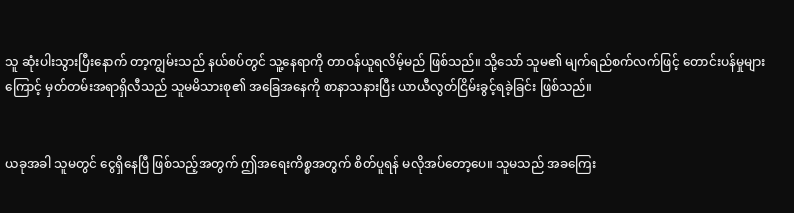သူ ဆုံးပါးသွားပြီးနောက် တာ့ကျွမ်းသည် နယ်စပ်တွင် သူ့နေရာကို တာဝန်ယူရလိမ့်မည် ဖြစ်သည်။ သို့သော် သူမ၏ မျက်ရည်စက်လက်ဖြင့် တောင်းပန်မှုများကြောင့် မှတ်တမ်းအရာရှိလီသည် သူမမိသားစု၏ အခြေအနေကို စာနာသနားပြီး ယာယီလွတ်ငြိမ်းခွင့်ရခဲ့ခြင်း ဖြစ်သည်။


ယခုအခါ သူမတွင် ငွေရှိနေပြီ ဖြစ်သည့်အတွက် ဤအရေးကိစ္စအတွက် စိတ်ပူရန် မလိုအပ်တော့ပေ။ သူမသည် အခကြေး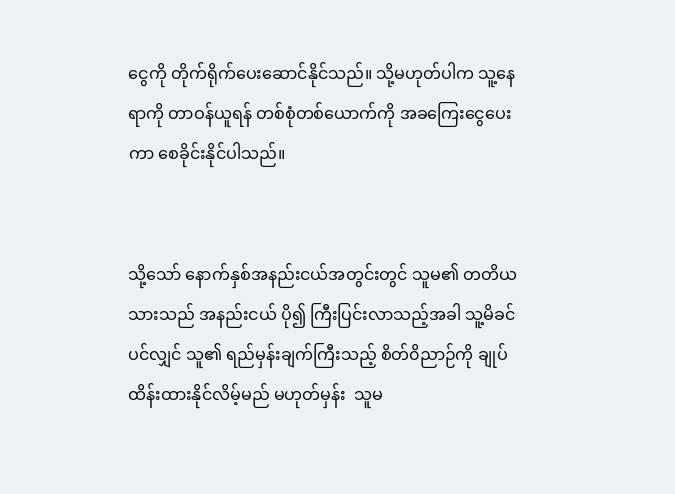ငွေကို တိုက်ရိုက်ပေးဆောင်နိုင်သည်။ သို့မဟုတ်ပါက သူ့နေရာကို တာဝန်ယူရန် တစ်စုံတစ်ယောက်ကို အခကြေးငွေပေးကာ စေခိုင်းနိုင်ပါသည်။


သို့သော် နောက်နှစ်အနည်းငယ်အတွင်းတွင် သူမ၏ တတိယသားသည် အနည်းငယ် ပို၍ ကြီးပြင်းလာသည့်အခါ သူ့မိခင်ပင်လျှင် သူ၏ ရည်မှန်းချက်ကြီးသည့် စိတ်၀ိညာဉ်ကို ချုပ်ထိန်းထားနိုင်လိမ့်မည် မဟုတ်မှန်း  သူမ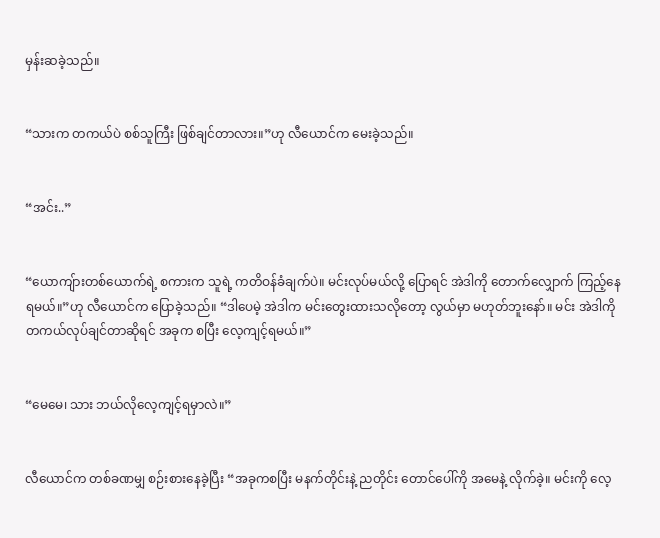မှန်းဆခဲ့သည်။


“သားက တကယ်ပဲ စစ်သူကြီး ဖြစ်ချင်တာလား။”ဟု လီယောင်က မေးခဲ့သည်။


“အင်း..”


“ယောကျ်ားတစ်ယောက်ရဲ့ စကားက သူရဲ့ ကတိဝန်ခံချက်ပဲ။ မင်းလုပ်မယ်လို့ ပြောရင် အဲဒါကို တောက်လျှောက် ကြည့်နေရမယ်။”ဟု လီယောင်က ပြောခဲ့သည်။ “ဒါပေမဲ့ အဲဒါက မင်းတွေးထားသလိုတော့ လွယ်မှာ မဟုတ်ဘူးနော်။ မင်း အဲဒါကို တကယ်လုပ်ချင်တာဆိုရင် အခုက စပြီး လေ့ကျင့်ရမယ်။”


“မေမေ၊ သား ဘယ်လိုလေ့ကျင့်ရမှာလဲ။”


လီယောင်က တစ်ခဏမျှ စဉ်းစားနေခဲ့ပြီး “အခုကစပြီး မနက်တိုင်းနဲ့ ညတိုင်း တောင်ပေါ်ကို အမေနဲ့ လိုက်ခဲ့။ မင်းကို လေ့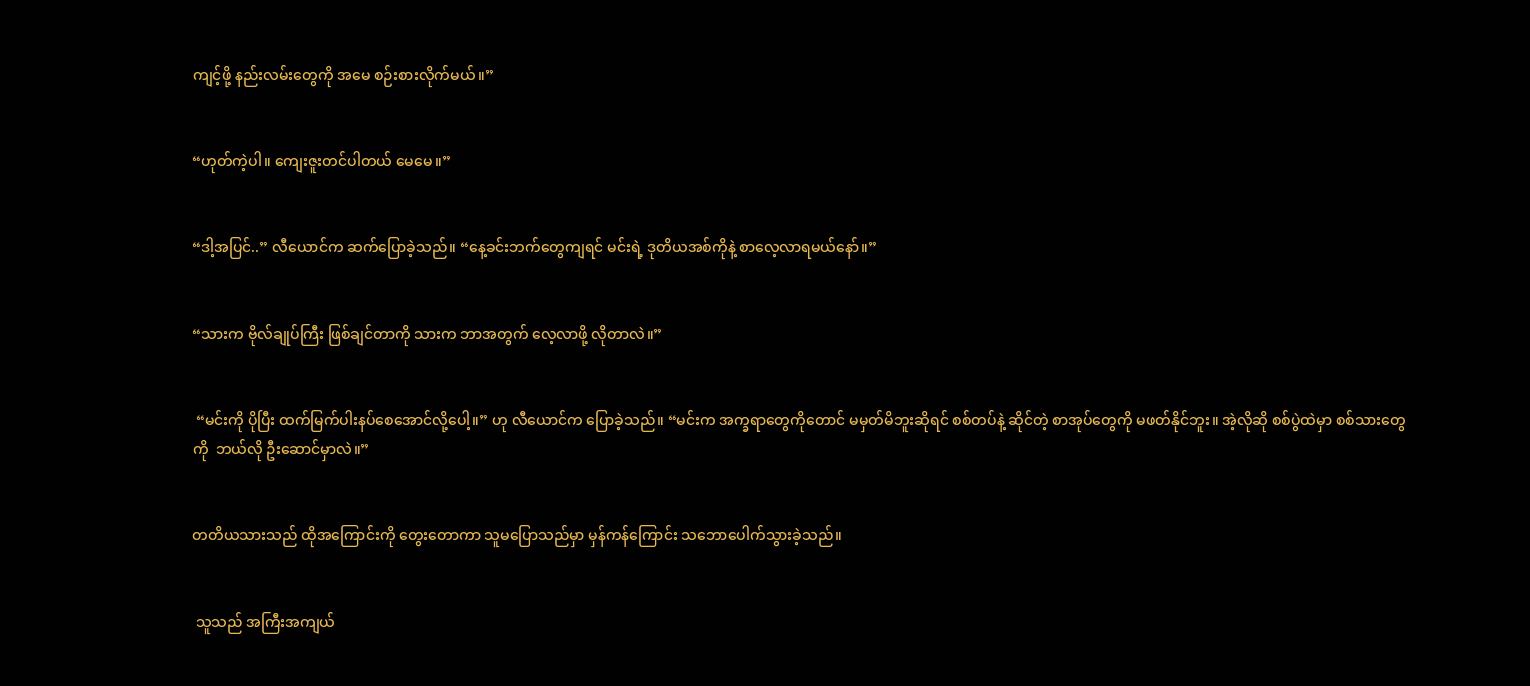ကျင့်ဖို့ နည်းလမ်းတွေကို အမေ စဉ်းစားလိုက်မယ်။”


“ဟုတ်ကဲ့ပါ။ ကျေးဇူးတင်ပါတယ် မေမေ။”


“ဒါ့အပြင်..” လီယောင်က ဆက်ပြောခဲ့သည်။ “နေ့ခင်းဘက်တွေကျရင် မင်းရဲ့ ဒုတိယအစ်ကိုနဲ့ စာလေ့လာရမယ်နော်။”


“သားက ဗိုလ်ချုပ်ကြီး ဖြစ်ချင်တာကို သားက ဘာအတွက် လေ့လာဖို့ လိုတာလဲ။”


 “မင်းကို ပိုပြီး ထက်မြက်ပါးနပ်စေအောင်လို့ပေါ့။” ဟု လီယောင်က ပြောခဲ့သည်။ “မင်းက အက္ခရာတွေကိုတောင် မမှတ်မိဘူးဆိုရင် စစ်တပ်နဲ့ ဆိုင်တဲ့ စာအုပ်တွေကို မဖတ်နိုင်ဘူး။ အဲ့လိုဆို စစ်ပွဲထဲမှာ စစ်သားတွေကို  ဘယ်လို ဦးဆောင်မှာလဲ။”


တတိယသားသည် ထိုအကြောင်းကို တွေးတောကာ သူမပြောသည်မှာ မှန်ကန်ကြောင်း သဘောပေါက်သွားခဲ့သည်။


 သူသည် အကြီးအကျယ်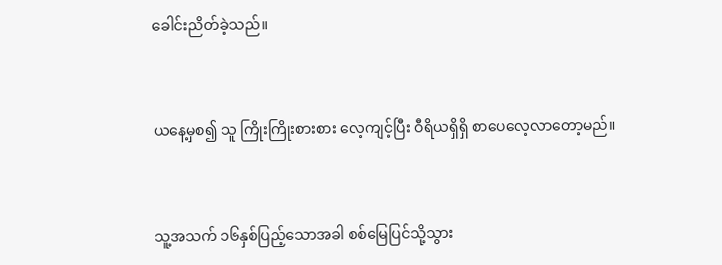ခေါင်းညိတ်ခဲ့သည်။


ယနေ့မှစ၍ သူ ကြိုးကြိုးစားစား လေ့ကျင့်ပြီး ဝီရိယရှိရှိ စာပေလေ့လာတော့မည်။


သူ့အသက် ၁၆နှစ်ပြည့်သောအခါ စစ်မြေပြင်သို့သွား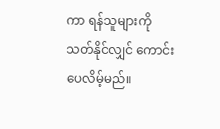ကာ ရန်သူများကို သတ်နိုင်လျှင် ကောင်းပေလိမ့်မည်။